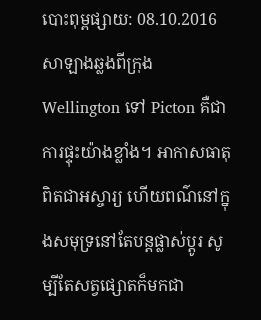បោះពុម្ពផ្សាយ: 08.10.2016
សាឡាងឆ្លងពីក្រុង Wellington ទៅ Picton គឺជាការផ្ទុះយ៉ាងខ្លាំង។ អាកាសធាតុពិតជាអស្ចារ្យ ហើយពណ៌នៅក្នុងសមុទ្រនៅតែបន្តផ្លាស់ប្តូរ សូម្បីតែសត្វផ្សោតក៏មកជា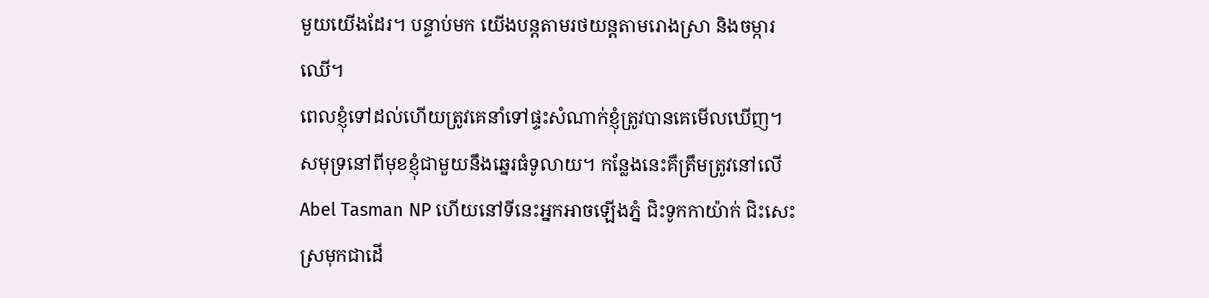មួយយើងដែរ។ បន្ទាប់មក យើងបន្តតាមរថយន្តតាមរោងស្រា និងចម្ការឈើ។
ពេលខ្ញុំទៅដល់ហើយត្រូវគេនាំទៅផ្ទះសំណាក់ខ្ញុំត្រូវបានគេមើលឃើញ។ សមុទ្រនៅពីមុខខ្ញុំជាមួយនឹងឆ្នេរធំទូលាយ។ កន្លែងនេះគឺត្រឹមត្រូវនៅលើ Abel Tasman NP ហើយនៅទីនេះអ្នកអាចឡើងភ្នំ ជិះទូកកាយ៉ាក់ ជិះសេះ ស្រមុកជាដើ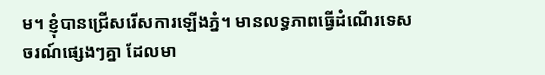ម។ ខ្ញុំបានជ្រើសរើសការឡើងភ្នំ។ មានលទ្ធភាពធ្វើដំណើរទេសចរណ៍ផ្សេងៗគ្នា ដែលមា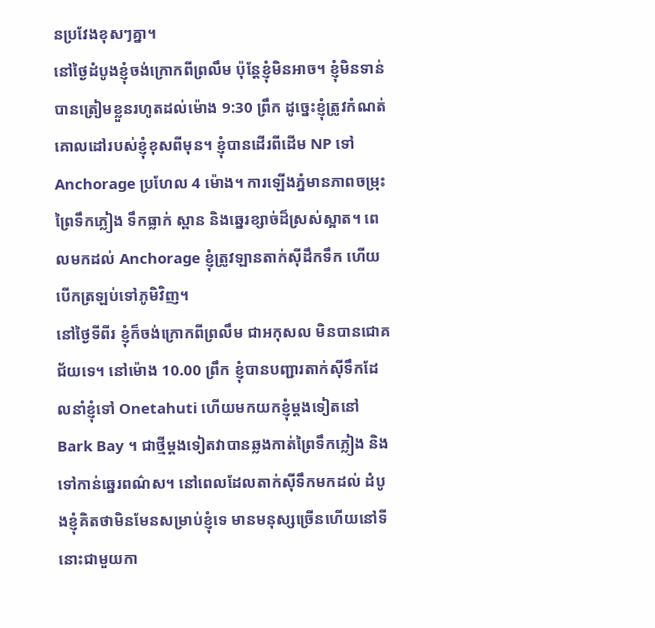នប្រវែងខុសៗគ្នា។
នៅថ្ងៃដំបូងខ្ញុំចង់ក្រោកពីព្រលឹម ប៉ុន្តែខ្ញុំមិនអាច។ ខ្ញុំមិនទាន់បានត្រៀមខ្លួនរហូតដល់ម៉ោង 9:30 ព្រឹក ដូច្នេះខ្ញុំត្រូវកំណត់គោលដៅរបស់ខ្ញុំខុសពីមុន។ ខ្ញុំបានដើរពីដើម NP ទៅ Anchorage ប្រហែល 4 ម៉ោង។ ការឡើងភ្នំមានភាពចម្រុះ ព្រៃទឹកភ្លៀង ទឹកធ្លាក់ ស្ពាន និងឆ្នេរខ្សាច់ដ៏ស្រស់ស្អាត។ ពេលមកដល់ Anchorage ខ្ញុំត្រូវឡានតាក់ស៊ីដឹកទឹក ហើយបើកត្រឡប់ទៅភូមិវិញ។
នៅថ្ងៃទីពីរ ខ្ញុំក៏ចង់ក្រោកពីព្រលឹម ជាអកុសល មិនបានជោគជ័យទេ។ នៅម៉ោង 10.00 ព្រឹក ខ្ញុំបានបញ្ជារតាក់ស៊ីទឹកដែលនាំខ្ញុំទៅ Onetahuti ហើយមកយកខ្ញុំម្តងទៀតនៅ Bark Bay ។ ជាថ្មីម្តងទៀតវាបានឆ្លងកាត់ព្រៃទឹកភ្លៀង និងទៅកាន់ឆ្នេរពណ៌ស។ នៅពេលដែលតាក់ស៊ីទឹកមកដល់ ដំបូងខ្ញុំគិតថាមិនមែនសម្រាប់ខ្ញុំទេ មានមនុស្សច្រើនហើយនៅទីនោះជាមួយកា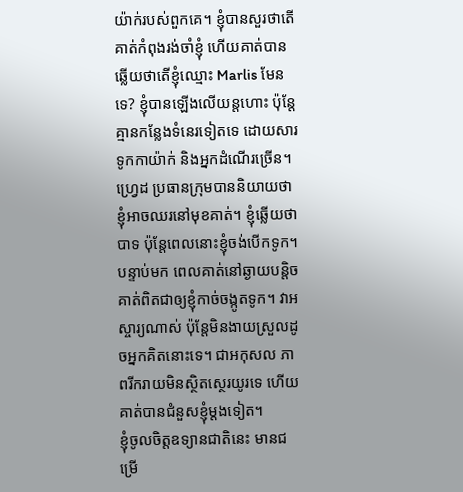យ៉ាក់របស់ពួកគេ។ ខ្ញុំបានសួរថាតើគាត់កំពុងរង់ចាំខ្ញុំ ហើយគាត់បានឆ្លើយថាតើខ្ញុំឈ្មោះ Marlis មែនទេ? ខ្ញុំបានឡើងលើយន្តហោះ ប៉ុន្តែគ្មានកន្លែងទំនេរទៀតទេ ដោយសារទូកកាយ៉ាក់ និងអ្នកដំណើរច្រើន។ ហ្វ្រេដ ប្រធានក្រុមបាននិយាយថា ខ្ញុំអាចឈរនៅមុខគាត់។ ខ្ញុំឆ្លើយថាបាទ ប៉ុន្តែពេលនោះខ្ញុំចង់បើកទូក។ បន្ទាប់មក ពេលគាត់នៅឆ្ងាយបន្តិច គាត់ពិតជាឲ្យខ្ញុំកាច់ចង្កូតទូក។ វាអស្ចារ្យណាស់ ប៉ុន្តែមិនងាយស្រួលដូចអ្នកគិតនោះទេ។ ជាអកុសល ភាពរីករាយមិនស្ថិតស្ថេរយូរទេ ហើយគាត់បានជំនួសខ្ញុំម្តងទៀត។
ខ្ញុំចូលចិត្តឧទ្យានជាតិនេះ មានជម្រើ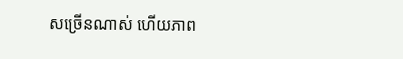សច្រើនណាស់ ហើយភាព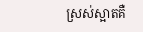ស្រស់ស្អាតគឺ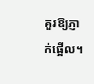គួរឱ្យភ្ញាក់ផ្អើល។